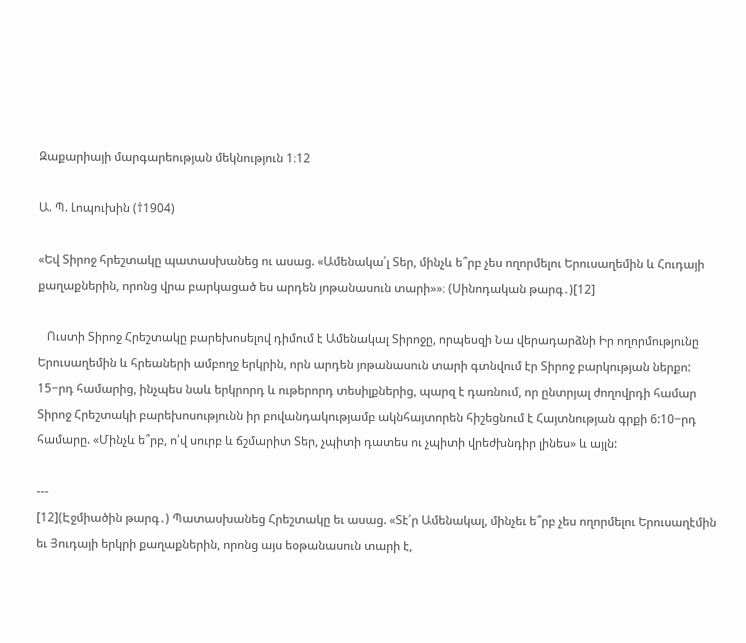Զաքարիայի մարգարեության մեկնություն 1։12

Ա. Պ. Լոպուխին (†1904)

«Եվ Տիրոջ հրեշտակը պատասխանեց ու ասաց. «Ամենակա՛լ Տեր, մինչև ե՞րբ չես ողորմելու Երուսաղեմին և Հուդայի քաղաքներին, որոնց վրա բարկացած ես արդեն յոթանասուն տարի»»։ (Սինոդական թարգ․)[12]

   Ուստի Տիրոջ Հրեշտակը բարեխոսելով դիմում է Ամենակալ Տիրոջը, որպեսզի Նա վերադարձնի Իր ողորմությունը Երուսաղեմին և հրեաների ամբողջ երկրին, որն արդեն յոթանասուն տարի գտնվում էր Տիրոջ բարկության ներքո: 15−րդ համարից, ինչպես նաև երկրորդ և ութերորդ տեսիլքներից, պարզ է դառնում, որ ընտրյալ ժողովրդի համար Տիրոջ Հրեշտակի բարեխոսությունն իր բովանդակությամբ ակնհայտորեն հիշեցնում է Հայտնության գրքի 6:10−րդ համարը. «Մինչև ե՞րբ, ո՛վ սուրբ և ճշմարիտ Տեր, չպիտի դատես ու չպիտի վրեժխնդիր լինես» և այլն:

---
[12](Էջմիածին թարգ․) Պատասխանեց Հրեշտակը եւ ասաց. «Տէ՛ր Ամենակալ, մինչեւ ե՞րբ չես ողորմելու Երուսաղէմին եւ Յուդայի երկրի քաղաքներին, որոնց այս եօթանասուն տարի է,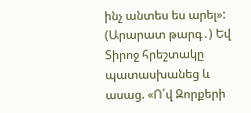ինչ անտես ես արել»:
(Արարատ թարգ․) Եվ Տիրոջ հրեշտակը պատասխանեց և ասաց. «Ո՛վ Զորքերի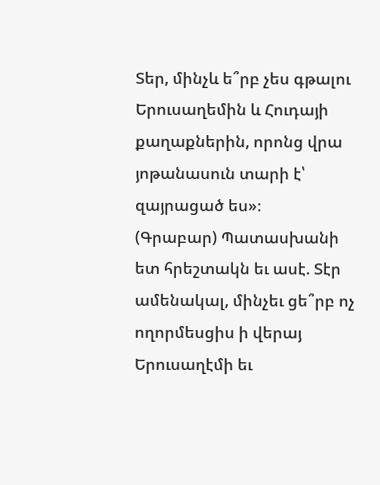Տեր, մինչև ե՞րբ չես գթալու Երուսաղեմին և Հուդայի քաղաքներին, որոնց վրա յոթանասուն տարի է՝ զայրացած ես»։
(Գրաբար) Պատասխանի ետ հրեշտակն եւ ասէ. Տէր ամենակալ, մինչեւ ցե՞րբ ոչ ողորմեսցիս ի վերայ Երուսաղէմի եւ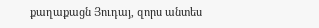քաղաքացն Յուդայ, զորս անտես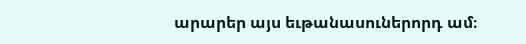արարեր այս եւթանասուներորդ ամ։